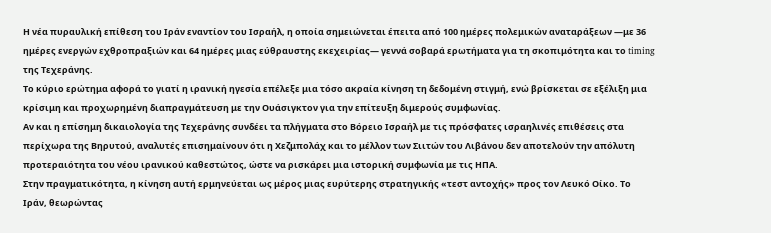Η νέα πυραυλική επίθεση του Ιράν εναντίον του Ισραήλ, η οποία σημειώνεται έπειτα από 100 ημέρες πολεμικών αναταράξεων —με 36 ημέρες ενεργών εχθροπραξιών και 64 ημέρες μιας εύθραυστης εκεχειρίας— γεννά σοβαρά ερωτήματα για τη σκοπιμότητα και το timing της Τεχεράνης.
Το κύριο ερώτημα αφορά το γιατί η ιρανική ηγεσία επέλεξε μια τόσο ακραία κίνηση τη δεδομένη στιγμή, ενώ βρίσκεται σε εξέλιξη μια κρίσιμη και προχωρημένη διαπραγμάτευση με την Ουάσιγκτον για την επίτευξη διμερούς συμφωνίας.
Αν και η επίσημη δικαιολογία της Τεχεράνης συνδέει τα πλήγματα στο Βόρειο Ισραήλ με τις πρόσφατες ισραηλινές επιθέσεις στα περίχωρα της Βηρυτού, αναλυτές επισημαίνουν ότι η Χεζμπολάχ και το μέλλον των Σιιτών του Λιβάνου δεν αποτελούν την απόλυτη προτεραιότητα του νέου ιρανικού καθεστώτος, ώστε να ρισκάρει μια ιστορική συμφωνία με τις ΗΠΑ.
Στην πραγματικότητα, η κίνηση αυτή ερμηνεύεται ως μέρος μιας ευρύτερης στρατηγικής «τεστ αντοχής» προς τον Λευκό Οίκο. Το Ιράν, θεωρώντας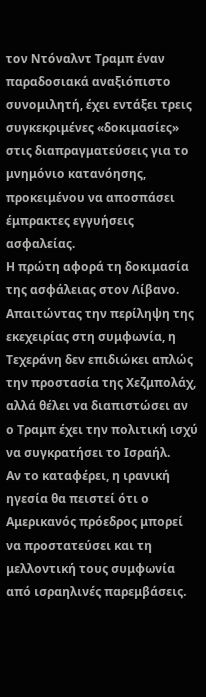τον Ντόναλντ Τραμπ έναν παραδοσιακά αναξιόπιστο συνομιλητή, έχει εντάξει τρεις συγκεκριμένες «δοκιμασίες» στις διαπραγματεύσεις για το μνημόνιο κατανόησης, προκειμένου να αποσπάσει έμπρακτες εγγυήσεις ασφαλείας.
Η πρώτη αφορά τη δοκιμασία της ασφάλειας στον Λίβανο. Απαιτώντας την περίληψη της εκεχειρίας στη συμφωνία, η Τεχεράνη δεν επιδιώκει απλώς την προστασία της Χεζμπολάχ, αλλά θέλει να διαπιστώσει αν ο Τραμπ έχει την πολιτική ισχύ να συγκρατήσει το Ισραήλ.
Αν το καταφέρει, η ιρανική ηγεσία θα πειστεί ότι ο Αμερικανός πρόεδρος μπορεί να προστατεύσει και τη μελλοντική τους συμφωνία από ισραηλινές παρεμβάσεις.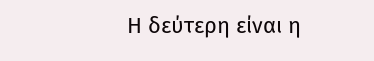Η δεύτερη είναι η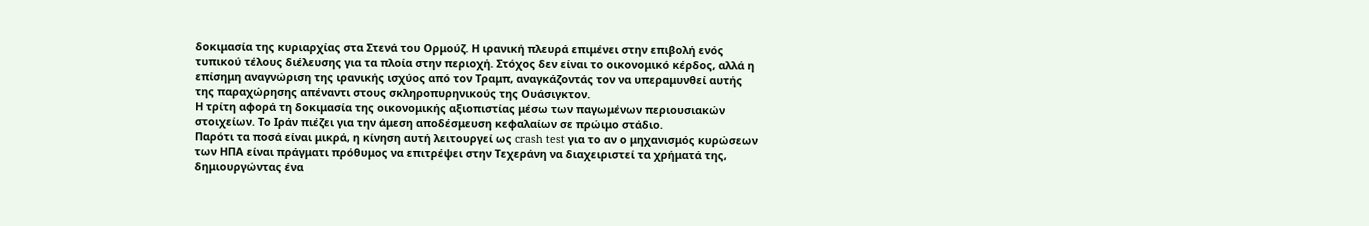δοκιμασία της κυριαρχίας στα Στενά του Ορμούζ. Η ιρανική πλευρά επιμένει στην επιβολή ενός τυπικού τέλους διέλευσης για τα πλοία στην περιοχή. Στόχος δεν είναι το οικονομικό κέρδος, αλλά η επίσημη αναγνώριση της ιρανικής ισχύος από τον Τραμπ, αναγκάζοντάς τον να υπεραμυνθεί αυτής της παραχώρησης απέναντι στους σκληροπυρηνικούς της Ουάσιγκτον.
Η τρίτη αφορά τη δοκιμασία της οικονομικής αξιοπιστίας μέσω των παγωμένων περιουσιακών στοιχείων. Το Ιράν πιέζει για την άμεση αποδέσμευση κεφαλαίων σε πρώιμο στάδιο.
Παρότι τα ποσά είναι μικρά, η κίνηση αυτή λειτουργεί ως crash test για το αν ο μηχανισμός κυρώσεων των ΗΠΑ είναι πράγματι πρόθυμος να επιτρέψει στην Τεχεράνη να διαχειριστεί τα χρήματά της, δημιουργώντας ένα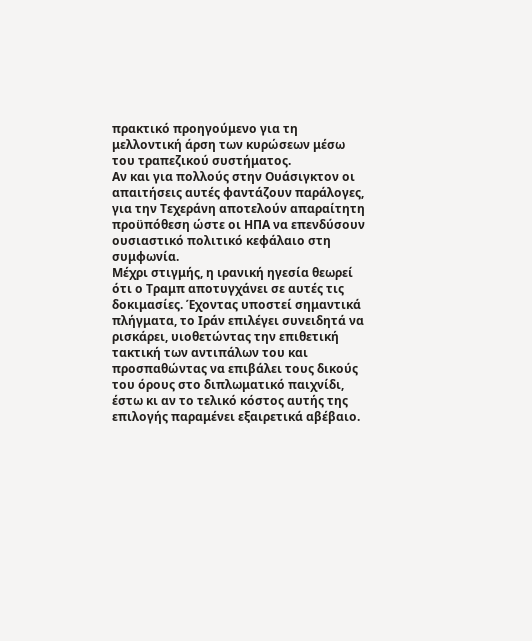πρακτικό προηγούμενο για τη μελλοντική άρση των κυρώσεων μέσω του τραπεζικού συστήματος.
Αν και για πολλούς στην Ουάσιγκτον οι απαιτήσεις αυτές φαντάζουν παράλογες, για την Τεχεράνη αποτελούν απαραίτητη προϋπόθεση ώστε οι ΗΠΑ να επενδύσουν ουσιαστικό πολιτικό κεφάλαιο στη συμφωνία.
Μέχρι στιγμής, η ιρανική ηγεσία θεωρεί ότι ο Τραμπ αποτυγχάνει σε αυτές τις δοκιμασίες. Έχοντας υποστεί σημαντικά πλήγματα, το Ιράν επιλέγει συνειδητά να ρισκάρει, υιοθετώντας την επιθετική τακτική των αντιπάλων του και προσπαθώντας να επιβάλει τους δικούς του όρους στο διπλωματικό παιχνίδι, έστω κι αν το τελικό κόστος αυτής της επιλογής παραμένει εξαιρετικά αβέβαιο.